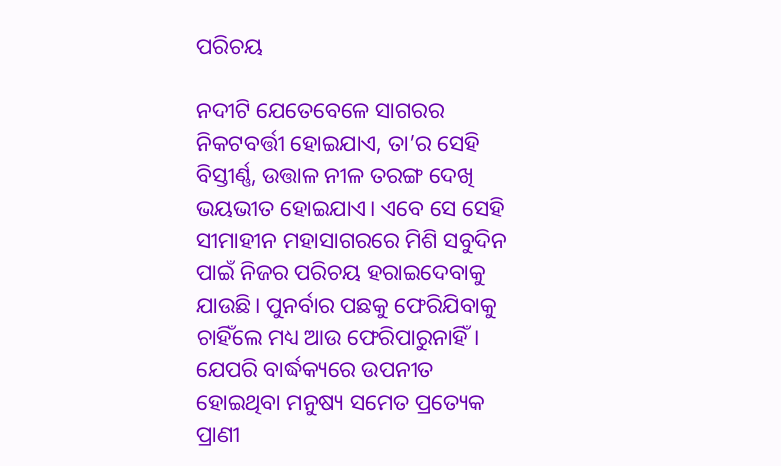ପରିଚୟ

ନଦୀଟି ଯେତେବେଳେ ସାଗରର ନିକଟବର୍ତ୍ତୀ ହୋଇଯାଏ, ତା’ର ସେହି ବିସ୍ତୀର୍ଣ୍ଣ, ଉତ୍ତାଳ ନୀଳ ତରଙ୍ଗ ଦେଖି ଭୟଭୀତ ହୋଇଯାଏ। ଏବେ ସେ ସେହି ସୀମାହୀନ ମହାସାଗରରେ ମିଶି ସବୁଦିନ ପାଇଁ ନିଜର ପରିଚୟ ହରାଇଦେବାକୁ ଯାଉଛି। ପୁନର୍ବାର ପଛକୁ ଫେରିଯିବାକୁ ଚାହିଁଲେ ମଧ୍ୟ ଆଉ ଫେରିପାରୁନାହିଁ। ଯେପରି ବାର୍ଦ୍ଧକ୍ୟରେ ଉପନୀତ ହୋଇଥିବା ମନୁଷ୍ୟ ସମେତ ପ୍ରତ୍ୟେକ ପ୍ରାଣୀ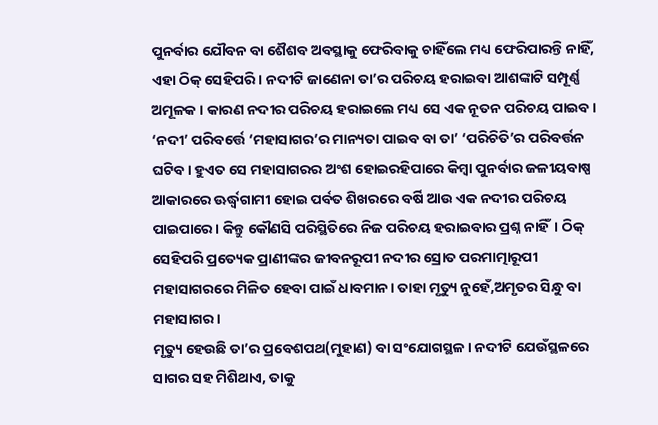ପୁନର୍ବାର ଯୌବନ ବା ଶୈଶବ ଅବସ୍ଥାକୁ ଫେରିବାକୁ ଚାହିଁଲେ ମଧ୍ୟ ଫେରିପାରନ୍ତି ନାହିଁ, ଏହା ଠିକ୍‌ ସେହିପରି। ନଦୀଟି ଜାଣେନା ତା’ର ପରିଚୟ ହରାଇବା ଆଶଙ୍କାଟି ସମ୍ପୂର୍ଣ୍ଣ ଅମୂଳକ । କାରଣ ନଦୀର ପରିଚୟ ହରାଇଲେ ମଧ୍ୟ ସେ ଏକ ନୂତନ ପରିଚୟ ପାଇବ। ‘ନଦୀ’ ପରିବର୍ତ୍ତେ ‘ମହାସାଗର’ର ମାନ୍ୟତା ପାଇବ ବା ତା’ ‘ପରିଚିତି’ର ପରିବର୍ତ୍ତନ ଘଟିବ। ହୁଏତ ସେ ମହାସାଗରର ଅଂଶ ହୋଇରହିପାରେ କିମ୍ବା ପୁନର୍ବାର ଜଳୀୟବାଷ୍ପ ଆକାରରେ ଊର୍ଦ୍ଧ୍ୱଗାମୀ ହୋଇ ପର୍ବତ ଶିଖରରେ ବର୍ଷି ଆଉ ଏକ ନଦୀର ପରିଚୟ ପାଇପାରେ। କିନ୍ତୁ କୌଣସି ପରିସ୍ଥିତିରେ ନିଜ ପରିଚୟ ହରାଇବାର ପ୍ରଶ୍ନ ନାହିଁ। ଠିକ୍‌ ସେହିପରି ପ୍ରତ୍ୟେକ ପ୍ରାଣୀଙ୍କର ଜୀବନରୂପୀ ନଦୀର ସ୍ରୋତ ପରମାତ୍ମାରୂପୀ ମହାସାଗରରେ ମିଳିତ ହେବା ପାଇଁ ଧାବମାନ। ତାହା ମୃତ୍ୟୁ ନୁହେଁ,ଅମୃତର ସିନ୍ଧୁ ବା ମହାସାଗର।
ମୃତ୍ୟୁ ହେଉଛି ତା’ର ପ୍ରବେଶପଥ(ମୁହାଣ) ବା ସଂଯୋଗସ୍ଥଳ। ନଦୀଟି ଯେଉଁସ୍ଥଳରେ ସାଗର ସହ ମିଶିଥାଏ, ତାକୁ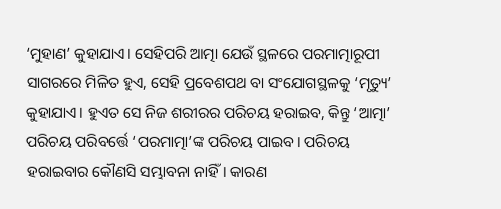‘ମୁହାଣ’ କୁହାଯାଏ। ସେହିପରି ଆତ୍ମା ଯେଉଁ ସ୍ଥଳରେ ପରମାତ୍ମାରୂପୀ ସାଗରରେ ମିଳିତ ହୁଏ, ସେହି ପ୍ରବେଶପଥ ବା ସଂଯୋଗସ୍ଥଳକୁ ‘ମୃତ୍ୟୁ’ କୁହାଯାଏ। ହୁଏତ ସେ ନିଜ ଶରୀରର ପରିଚୟ ହରାଇବ, କିନ୍ତୁ ‘ଆତ୍ମା’ ପରିଚୟ ପରିବର୍ତ୍ତେ ‘ପରମାତ୍ମା’ଙ୍କ ପରିଚୟ ପାଇବ। ପରିଚୟ ହରାଇବାର କୌଣସି ସମ୍ଭାବନା ନାହିଁ। କାରଣ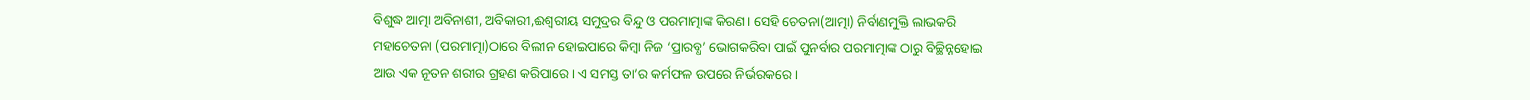ବିଶୁଦ୍ଧ ଆତ୍ମା ଅବିନାଶୀ, ଅବିକାରୀ,ଈଶ୍ୱରୀୟ ସମୁଦ୍ରର ବିନ୍ଦୁ ଓ ପରମାତ୍ମାଙ୍କ କିରଣ। ସେହି ଚେତନା(ଆତ୍ମା) ନିର୍ବାଣମୁକ୍ତି ଲାଭକରି ମହାଚେତନା (ପରମାତ୍ମା)ଠାରେ ବିଲୀନ ହୋଇପାରେ କିମ୍ବା ନିଜ ‘ପ୍ରାରବ୍ଧ’ ଭୋଗକରିବା ପାଇଁ ପୁନର୍ବାର ପରମାତ୍ମାଙ୍କ ଠାରୁ ବିଚ୍ଛିନ୍ନହୋଇ ଆଉ ଏକ ନୂତନ ଶରୀର ଗ୍ରହଣ କରିପାରେ। ଏ ସମସ୍ତ ତା’ର କର୍ମଫଳ ଉପରେ ନିର୍ଭରକରେ।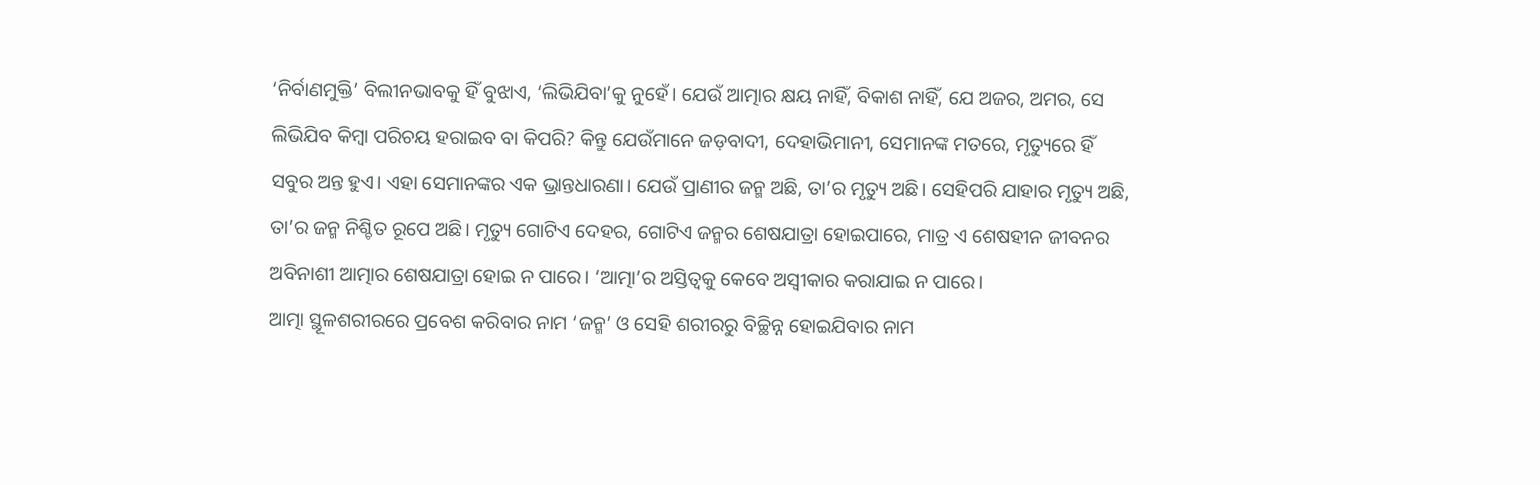‘ନିର୍ବାଣମୁକ୍ତି’ ବିଲୀନଭାବକୁ ହିଁ ବୁଝାଏ, ‘ଲିଭିଯିବା’କୁ ନୁହେଁ। ଯେଉଁ ଆତ୍ମାର କ୍ଷୟ ନାହିଁ, ବିକାଶ ନାହିଁ, ଯେ ଅଜର, ଅମର, ସେ ଲିଭିଯିବ କିମ୍ବା ପରିଚୟ ହରାଇବ ବା କିପରି? କିନ୍ତୁ ଯେଉଁମାନେ ଜଡ଼ବାଦୀ, ଦେହାଭିମାନୀ, ସେମାନଙ୍କ ମତରେ, ମୃତ୍ୟୁରେ ହିଁ ସବୁର ଅନ୍ତ ହୁଏ। ଏହା ସେମାନଙ୍କର ଏକ ଭ୍ରାନ୍ତଧାରଣା। ଯେଉଁ ପ୍ରାଣୀର ଜନ୍ମ ଅଛି, ତା’ର ମୃତ୍ୟୁ ଅଛି। ସେହିପରି ଯାହାର ମୃତ୍ୟୁ ଅଛି, ତା’ର ଜନ୍ମ ନିଶ୍ଚିତ ରୂପେ ଅଛି। ମୃତ୍ୟୁ ଗୋଟିଏ ଦେହର, ଗୋଟିଏ ଜନ୍ମର ଶେଷଯାତ୍ରା ହୋଇପାରେ, ମାତ୍ର ଏ ଶେଷହୀନ ଜୀବନର ଅବିନାଶୀ ଆତ୍ମାର ଶେଷଯାତ୍ରା ହୋଇ ନ ପାରେ। ‘ଆତ୍ମା’ର ଅସ୍ତିତ୍ୱକୁ କେବେ ଅସ୍ବୀକାର କରାଯାଇ ନ ପାରେ।
ଆତ୍ମା ସ୍ଥୂଳଶରୀରରେ ପ୍ରବେଶ କରିବାର ନାମ ‘ଜନ୍ମ’ ଓ ସେହି ଶରୀରରୁ ବିଚ୍ଛିନ୍ନ ହୋଇଯିବାର ନାମ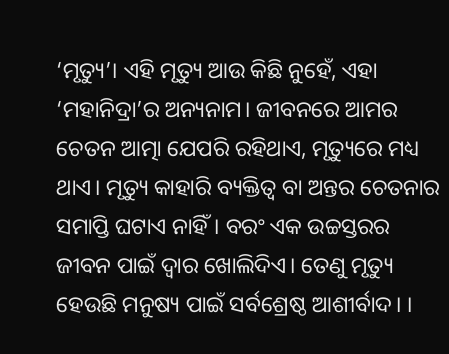‘ମୃତ୍ୟୁ’। ଏହି ମୃତ୍ୟୁ ଆଉ କିଛି ନୁହେଁ, ଏହା ‘ମହାନିଦ୍ରା’ର ଅନ୍ୟନାମ। ଜୀବନରେ ଆମର ଚେତନ ଆତ୍ମା ଯେପରି ରହିଥାଏ, ମୃତ୍ୟୁରେ ମଧ୍ୟ ଥାଏ। ମୃତ୍ୟୁ କାହାରି ବ୍ୟକ୍ତିତ୍ୱ ବା ଅନ୍ତର ଚେତନାର ସମାପ୍ତି ଘଟାଏ ନାହିଁ। ବରଂ ଏକ ଉଚ୍ଚସ୍ତରର ଜୀବନ ପାଇଁ ଦ୍ୱାର ଖୋଲିଦିଏ। ତେଣୁ ମୃତ୍ୟୁ ହେଉଛି ମନୁଷ୍ୟ ପାଇଁ ସର୍ବଶ୍ରେଷ୍ଠ ଆଶୀର୍ବାଦ। ।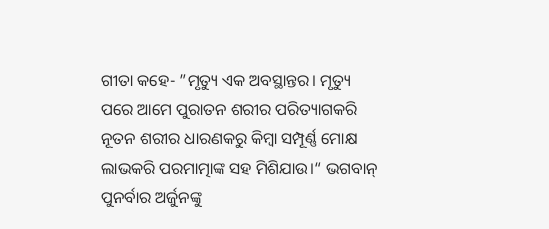ଗୀତା କହେ- ”ମୃତ୍ୟୁ ଏକ ଅବସ୍ଥାନ୍ତର। ମୃତ୍ୟୁ ପରେ ଆମେ ପୁରାତନ ଶରୀର ପରିତ୍ୟାଗକରି ନୂତନ ଶରୀର ଧାରଣକରୁ କିମ୍ବା ସମ୍ପୂର୍ଣ୍ଣ ମୋକ୍ଷ ଲାଭକରି ପରମାତ୍ମାଙ୍କ ସହ ମିଶିଯାଉ।“ ଭଗବାନ୍‌ ପୁନର୍ବାର ଅର୍ଜୁନଙ୍କୁ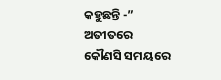କହୁଛନ୍ତି -” ଅତୀତରେ କୌଣସି ସମୟରେ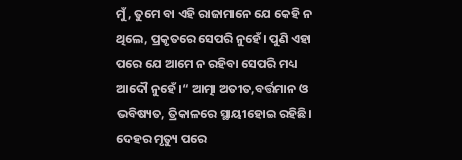ମୁଁ, ତୁମେ ବା ଏହି ରାଜାମାନେ ଯେ କେହି ନ ଥିଲେ, ପ୍ରକୃତରେ ସେପରି ନୁହେଁ। ପୁଣି ଏହା ପରେ ଯେ ଆମେ ନ ରହିବା ସେପରି ମଧ୍ୟ ଆଦୌ ନୁହେଁ।“ ଆତ୍ମା ଅତୀତ,ବର୍ତ୍ତମାନ ଓ ଭବିଷ୍ୟତ, ତ୍ରିକାଳରେ ସ୍ଥାୟୀହୋଇ ରହିଛି। ଦେହର ମୃତ୍ୟୁ ପରେ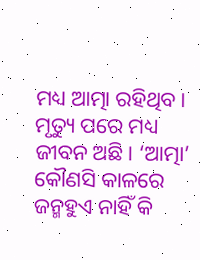ମଧ୍ୟ ଆତ୍ମା ରହିଥିବ। ମୃତ୍ୟୁ ପରେ ମଧ୍ୟ ଜୀବନ ଅଛି। ‘ଆତ୍ମା’ କୌଣସି କାଳରେ ଜନ୍ମହୁଏ ନାହିଁ କି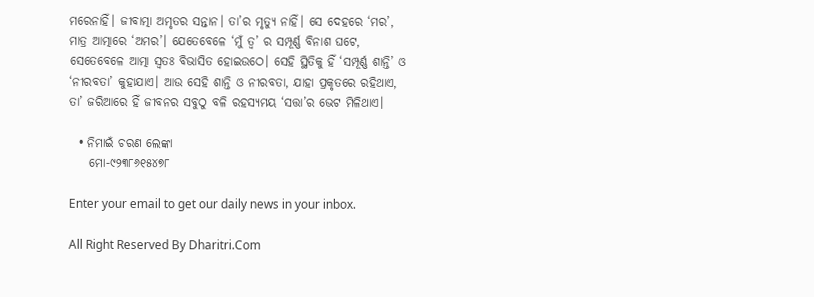ମରେନାହିଁ। ଜୀବାତ୍ମା ଅମୃତର ସନ୍ତାନ। ତା’ର ମୃତ୍ୟୁ ନାହିଁ। ସେ ଦେହରେ ‘ମର’, ମାତ୍ର ଆତ୍ମାରେ ‘ଅମର’। ଯେତେବେଳେ ‘ମୁଁ ତ୍ୱ’ ର ସମ୍ପୂର୍ଣ୍ଣ ବିନାଶ ଘଟେ, ସେତେବେଳେ ଆତ୍ମା ସ୍ବତଃ ବିଭାସିତ ହୋଇଉଠେ। ସେହି ସ୍ଥିତିକୁ ହିଁ ‘ସମ୍ପୂର୍ଣ୍ଣ ଶାନ୍ତି’ ଓ ‘ନୀରବତା’ କୁହାଯାଏ। ଆଉ ସେହି ଶାନ୍ତି ଓ ନୀରବତା, ଯାହା ପ୍ରକୃତରେ ରହିଥାଏ, ତା’ ଜରିଆରେ ହିଁ ଜୀବନର ସବୁଠୁ ବଳି ରହସ୍ୟମୟ ‘ସତ୍ତା’ର ଭେଟ ମିଳିଥାଏ।

  • ନିମାଇଁ ଚରଣ ଲେଙ୍କା
    ମୋ-୯୨୩୮୬୧୫୪୭୮

Enter your email to get our daily news in your inbox.

All Right Reserved By Dharitri.Com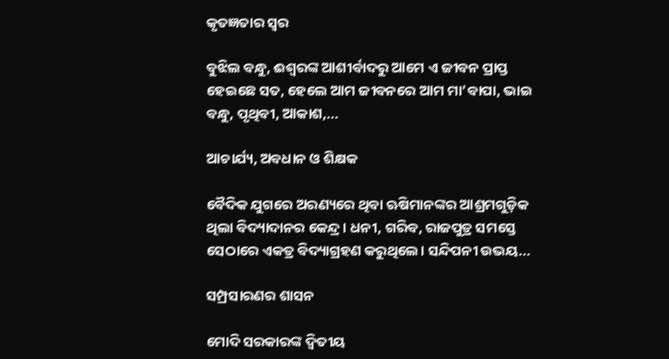କୃତଜ୍ଞତାର ସ୍ବର

ବୁଝିଲ ବନ୍ଧୁ, ଈଶ୍ବରଙ୍କ ଆଶୀର୍ବାଦରୁ ଆମେ ଏ ଜୀବନ ପ୍ରାପ୍ତ ହେଇଛେ ସତ, ହେଲେ ଆମ ଜୀବନରେ ଆମ ମା’ବାପା, ଭାଇ ବନ୍ଧୁ, ପୃଥିବୀ, ଆକାଶ,...

ଆଚାର୍ଯ୍ୟ, ଅବଧାନ ଓ ଶିକ୍ଷକ

ବୈଦିକ ଯୁଗରେ ଅରଣ୍ୟରେ ଥିବା ଋଷିମାନଙ୍କର ଆଶ୍ରମଗୁଡ଼ିକ ଥିଲା ବିଦ୍ୟାଦାନର କେନ୍ଦ୍ର। ଧନୀ, ଗରିବ, ରାଜପୁତ୍ର ସମସ୍ତେ ସେଠାରେ ଏକତ୍ର ବିଦ୍ୟାଗ୍ରହଣ କରୁଥିଲେ। ସନ୍ଦିପନୀ ଉଭୟ...

ସମ୍ପ୍ରସାରଣର ଶାସନ

ମୋଦି ସରକାରଙ୍କ ଦ୍ୱିତୀୟ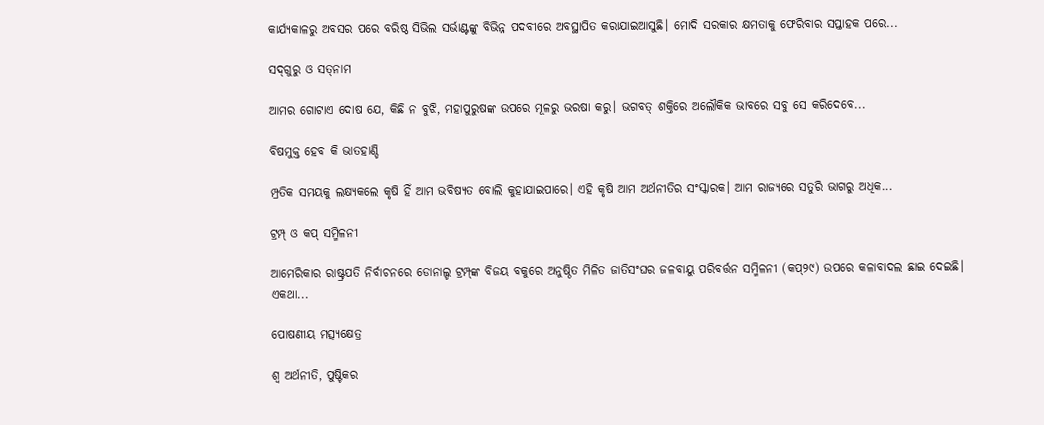କାର୍ଯ୍ୟକାଳରୁ ଅବସର ପରେ ବରିଷ୍ଠ ସିଭିଲ ସର୍ଭାଣ୍ଟଙ୍କୁ ବିଭିନ୍ନ ପଦବୀରେ ଅବସ୍ଥାପିତ କରାଯାଇଆସୁଛି। ମୋଦି ସରକାର କ୍ଷମତାକୁ ଫେରିବାର ସପ୍ତାହକ ପରେ...

ସଦ୍‌ଗୁରୁ ଓ ସତ୍‌ନାମ

ଆମର ଗୋଟାଏ ଦୋଷ ଯେ, କିଛି ନ ବୁଝି, ମହାପୁରୁଷଙ୍କ ଉପରେ ମୂଳରୁ ଭରଷା କରୁ। ଭଗବତ୍‌ ଶକ୍ତିରେ ଅଲୌକିକ ଭାବରେ ସବୁ ସେ କରିଦେବେ...

ବିଷମୁକ୍ତ ହେବ କି ଭାତହାଣ୍ଡି

ମ୍ପ୍ରତିକ ସମୟକୁ ଲକ୍ଷ୍ୟକଲେ କୃଷି ହିଁ ଆମ ଭବିଷ୍ୟତ ବୋଲି କୁହାଯାଇପାରେ। ଏହି କୃଷି ଆମ ଅର୍ଥନୀତିର ସଂସ୍କାରକ। ଆମ ରାଜ୍ୟରେ ସତୁରି ଭାଗରୁ ଅଧିକ...

ଟ୍ରମ୍ପ୍‌ ଓ କପ୍‌ ସମ୍ମିଳନୀ

ଆମେରିକାର ରାଷ୍ଟ୍ରପତି ନିର୍ବାଚନରେ ଡୋନାଲ୍ଡ ଟ୍ରମ୍ପ୍‌ଙ୍କ ବିଜୟ ବକୁରେ ଅନୁଷ୍ଠିତ ମିଳିତ ଜାତିସଂଘର ଜଳବାୟୁ ପରିବର୍ତ୍ତନ ସମ୍ମିଳନୀ (କପ୍‌୨୯) ଉପରେ କଳାବାଦଲ ଛାଇ ଦେଇଛି। ଏକଥା...

ପୋଷଣୀୟ ମତ୍ସ୍ୟକ୍ଷେତ୍ର

ଶ୍ୱ ଅର୍ଥନୀତି, ପୁଷ୍ଟିକର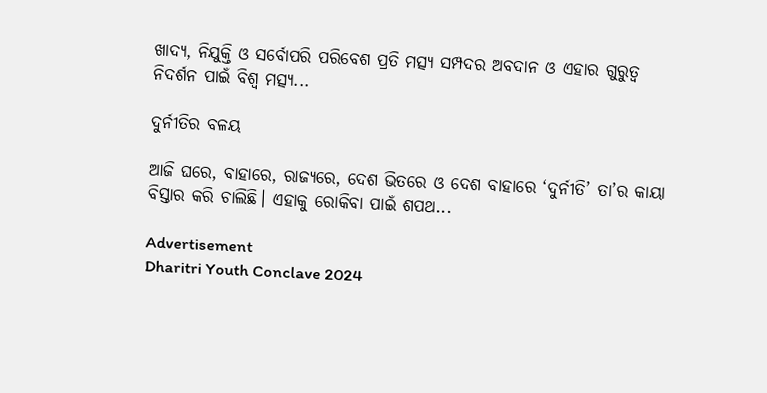ଖାଦ୍ୟ, ନିଯୁକ୍ତି ଓ ସର୍ବୋପରି ପରିବେଶ ପ୍ରତି ମତ୍ସ୍ୟ ସମ୍ପଦର ଅବଦାନ ଓ ଏହାର ଗୁରୁତ୍ୱ ନିଦର୍ଶନ ପାଇଁ ବିଶ୍ୱ ମତ୍ସ୍ୟ...

ଦୁର୍ନୀତିର ବଳୟ

ଆଜି ଘରେ, ବାହାରେ, ରାଜ୍ୟରେ, ଦେଶ ଭିତରେ ଓ ଦେଶ ବାହାରେ ‘ଦୁର୍ନୀତି’ ତା’ର କାୟା ବିସ୍ତାର କରି ଚାଲିଛି। ଏହାକୁ ରୋକିବା ପାଇଁ ଶପଥ...

Advertisement
Dharitri Youth Conclave 2024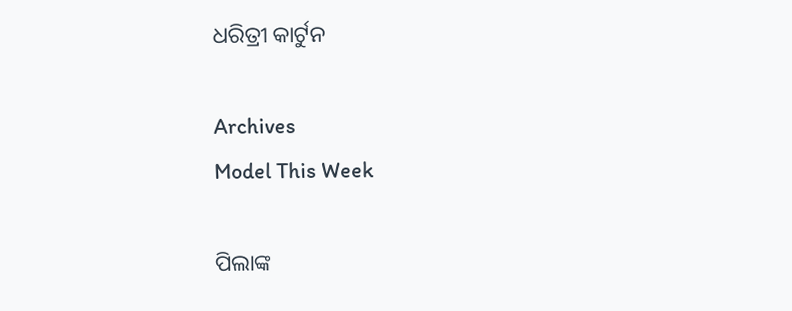ଧରିତ୍ରୀ କାର୍ଟୁନ

Archives
Model This Week

ପିଲାଙ୍କ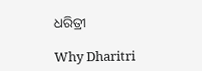ଧରିତ୍ରୀ

Why Dharitri